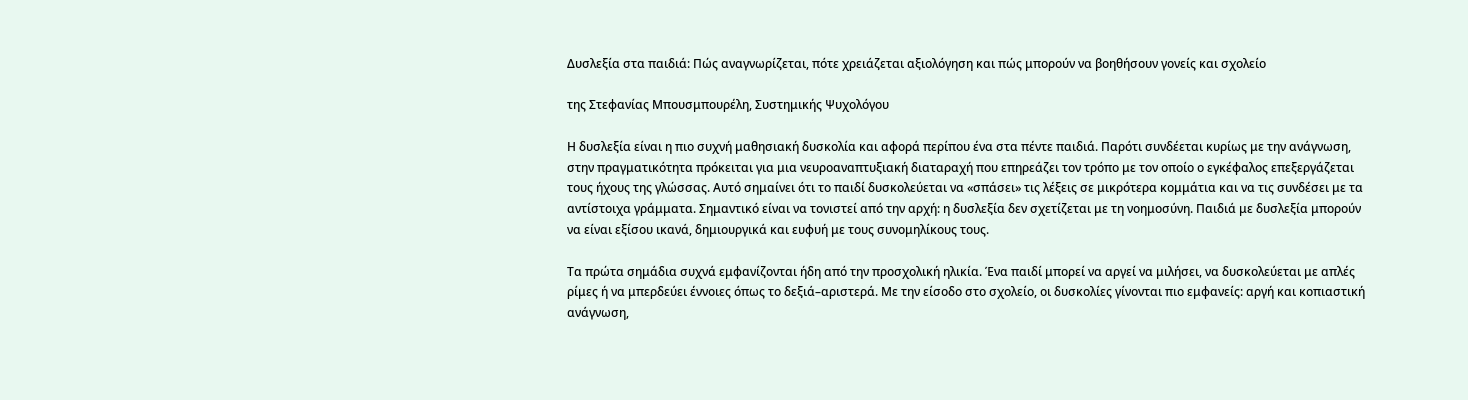Δυσλεξία στα παιδιά: Πώς αναγνωρίζεται, πότε χρειάζεται αξιολόγηση και πώς μπορούν να βοηθήσουν γονείς και σχολείο

της Στεφανίας Μπουσμπουρέλη, Συστημικής Ψυχολόγου

Η δυσλεξία είναι η πιο συχνή μαθησιακή δυσκολία και αφορά περίπου ένα στα πέντε παιδιά. Παρότι συνδέεται κυρίως με την ανάγνωση, στην πραγματικότητα πρόκειται για μια νευροαναπτυξιακή διαταραχή που επηρεάζει τον τρόπο με τον οποίο ο εγκέφαλος επεξεργάζεται τους ήχους της γλώσσας. Αυτό σημαίνει ότι το παιδί δυσκολεύεται να «σπάσει» τις λέξεις σε μικρότερα κομμάτια και να τις συνδέσει με τα αντίστοιχα γράμματα. Σημαντικό είναι να τονιστεί από την αρχή: η δυσλεξία δεν σχετίζεται με τη νοημοσύνη. Παιδιά με δυσλεξία μπορούν να είναι εξίσου ικανά, δημιουργικά και ευφυή με τους συνομηλίκους τους.

Τα πρώτα σημάδια συχνά εμφανίζονται ήδη από την προσχολική ηλικία. Ένα παιδί μπορεί να αργεί να μιλήσει, να δυσκολεύεται με απλές ρίμες ή να μπερδεύει έννοιες όπως το δεξιά–αριστερά. Με την είσοδο στο σχολείο, οι δυσκολίες γίνονται πιο εμφανείς: αργή και κοπιαστική ανάγνωση,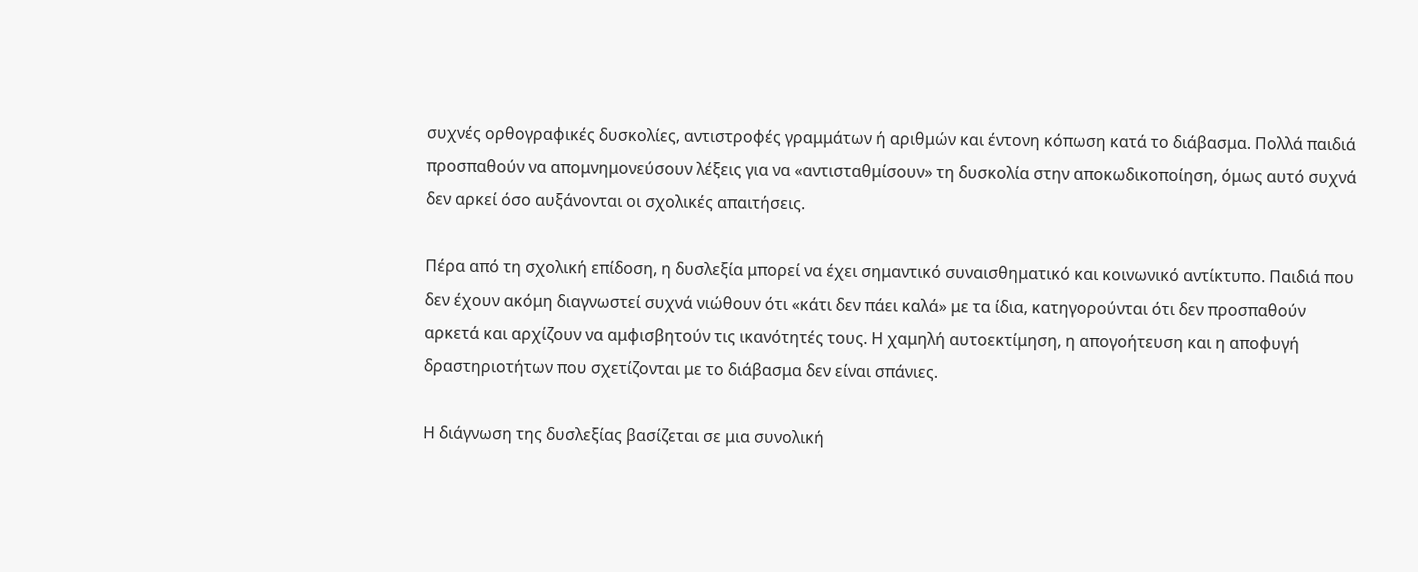συχνές ορθογραφικές δυσκολίες, αντιστροφές γραμμάτων ή αριθμών και έντονη κόπωση κατά το διάβασμα. Πολλά παιδιά προσπαθούν να απομνημονεύσουν λέξεις για να «αντισταθμίσουν» τη δυσκολία στην αποκωδικοποίηση, όμως αυτό συχνά δεν αρκεί όσο αυξάνονται οι σχολικές απαιτήσεις.

Πέρα από τη σχολική επίδοση, η δυσλεξία μπορεί να έχει σημαντικό συναισθηματικό και κοινωνικό αντίκτυπο. Παιδιά που δεν έχουν ακόμη διαγνωστεί συχνά νιώθουν ότι «κάτι δεν πάει καλά» με τα ίδια, κατηγορούνται ότι δεν προσπαθούν αρκετά και αρχίζουν να αμφισβητούν τις ικανότητές τους. Η χαμηλή αυτοεκτίμηση, η απογοήτευση και η αποφυγή δραστηριοτήτων που σχετίζονται με το διάβασμα δεν είναι σπάνιες.

Η διάγνωση της δυσλεξίας βασίζεται σε μια συνολική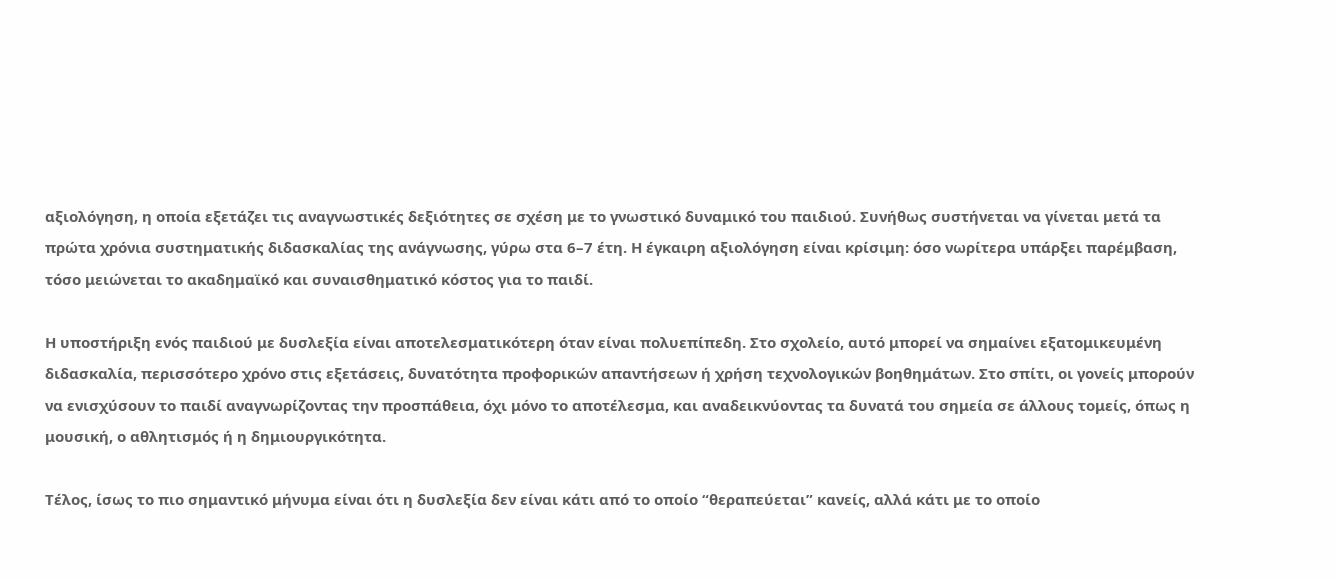αξιολόγηση, η οποία εξετάζει τις αναγνωστικές δεξιότητες σε σχέση με το γνωστικό δυναμικό του παιδιού. Συνήθως συστήνεται να γίνεται μετά τα πρώτα χρόνια συστηματικής διδασκαλίας της ανάγνωσης, γύρω στα 6–7 έτη. Η έγκαιρη αξιολόγηση είναι κρίσιμη: όσο νωρίτερα υπάρξει παρέμβαση, τόσο μειώνεται το ακαδημαϊκό και συναισθηματικό κόστος για το παιδί.

Η υποστήριξη ενός παιδιού με δυσλεξία είναι αποτελεσματικότερη όταν είναι πολυεπίπεδη. Στο σχολείο, αυτό μπορεί να σημαίνει εξατομικευμένη διδασκαλία, περισσότερο χρόνο στις εξετάσεις, δυνατότητα προφορικών απαντήσεων ή χρήση τεχνολογικών βοηθημάτων. Στο σπίτι, οι γονείς μπορούν να ενισχύσουν το παιδί αναγνωρίζοντας την προσπάθεια, όχι μόνο το αποτέλεσμα, και αναδεικνύοντας τα δυνατά του σημεία σε άλλους τομείς, όπως η μουσική, ο αθλητισμός ή η δημιουργικότητα.

Τέλος, ίσως το πιο σημαντικό μήνυμα είναι ότι η δυσλεξία δεν είναι κάτι από το οποίο “θεραπεύεται” κανείς, αλλά κάτι με το οποίο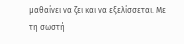μαθαίνει να ζει και να εξελίσσεται. Με τη σωστή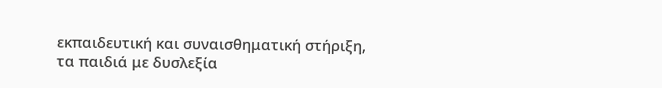εκπαιδευτική και συναισθηματική στήριξη, τα παιδιά με δυσλεξία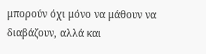μπορούν όχι μόνο να μάθουν να διαβάζουν, αλλά και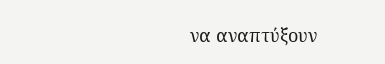να αναπτύξουν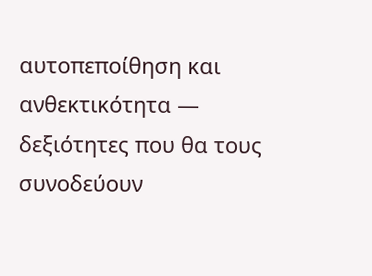αυτοπεποίθηση και ανθεκτικότητα — δεξιότητες που θα τους συνοδεύουν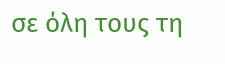σε όλη τους τη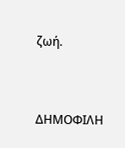ζωή.



ΔΗΜΟΦΙΛΗ